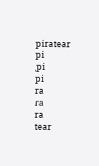piratear
pi
ˌpi
pi
ra
ɾa
ra
tear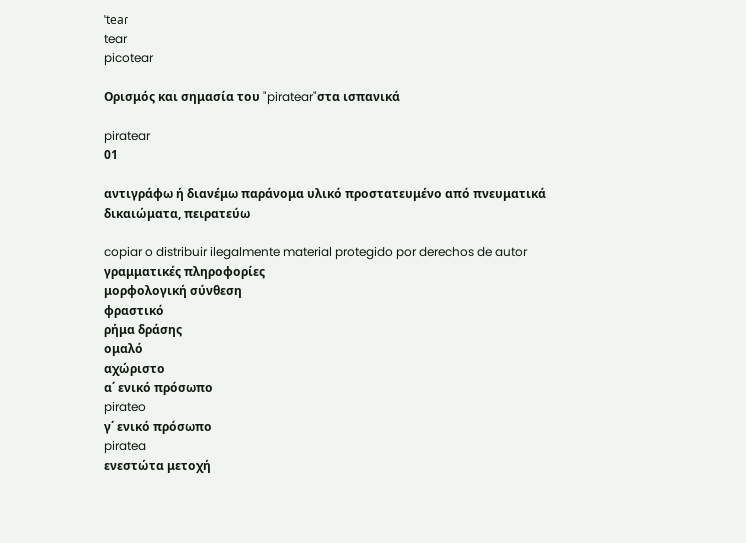ˈteaɾ
tear
picotear

Ορισμός και σημασία του "piratear"στα ισπανικά

piratear
01

αντιγράφω ή διανέμω παράνομα υλικό προστατευμένο από πνευματικά δικαιώματα, πειρατεύω

copiar o distribuir ilegalmente material protegido por derechos de autor
γραμματικές πληροφορίες
μορφολογική σύνθεση
φραστικό
ρήμα δράσης
ομαλό
αχώριστο
α΄ ενικό πρόσωπο
pirateo
γ΄ ενικό πρόσωπο
piratea
ενεστώτα μετοχή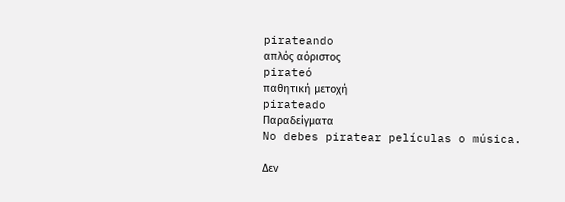pirateando
απλός αόριστος
pirateó
παθητική μετοχή
pirateado
Παραδείγματα
No debes piratear películas o música.

Δεν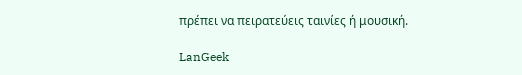πρέπει να πειρατεύεις ταινίες ή μουσική.

LanGeek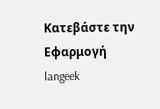Κατεβάστε την Εφαρμογή
langeek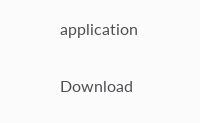application

Download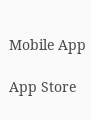Mobile App

App Store